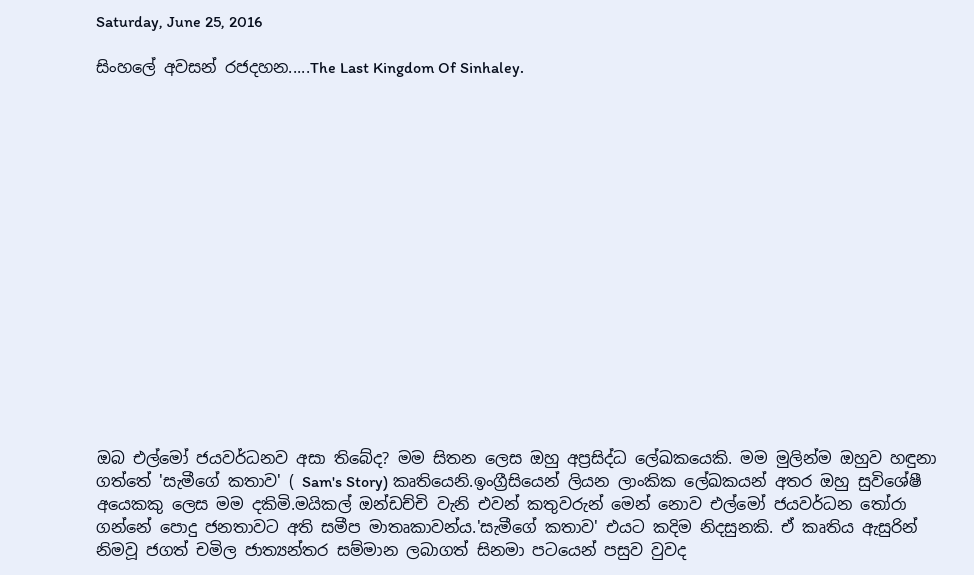Saturday, June 25, 2016

සිංහලේ අවසන් රජදහන.....The Last Kingdom Of Sinhaley.
















ඔබ එල්මෝ ජයවර්ධනව අසා තිබේද? මම සිතන ලෙස ඔහු අප්‍රසිද්ධ ලේඛකයෙකි. මම මුලින්ම ඔහුව හඳුනා ගත්තේ 'සැමීගේ කතාව' ( Sam's Story) කෘතියෙනි.ඉංග්‍රීසියෙන් ලියන ලාංකික ලේඛකයන් අතර ඔහු සුවිශේෂී අයෙකකු ලෙස මම දකිමි.මයිකල් ඔන්ඩච්චි වැනි එවන් කතුවරුන් මෙන් නොව එල්මෝ ජයවර්ධන තෝරා ගන්නේ පොදු ජනතාවට අති සමීප මාතෘකාවන්ය.'සැමීගේ කතාව' එයට කදිම නිදසුනකි. ඒ කෘතිය ඇසුරින් නිමවූ ජගත් චමිල ජාත්‍යන්තර සම්මාන ලබාගත් සිනමා පටයෙන් පසුව වුවද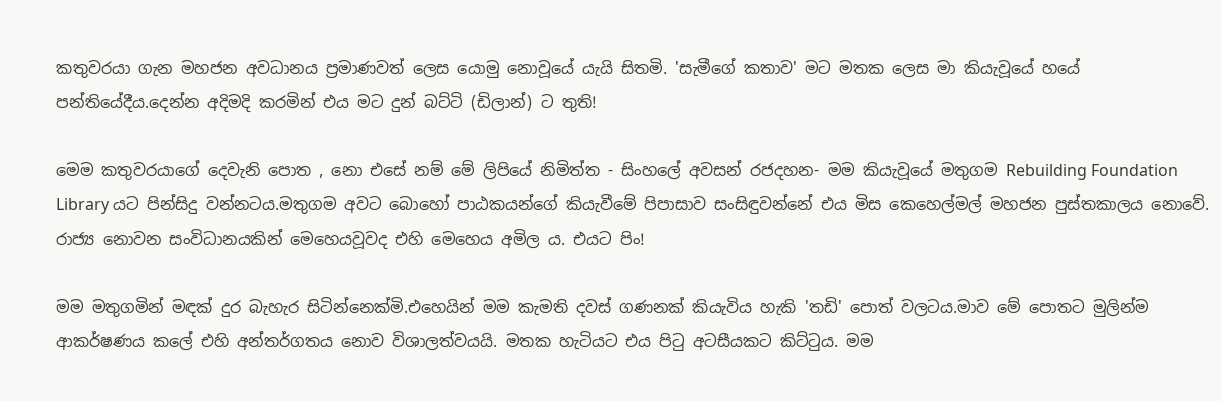කතුවරයා ගැන මහජන අවධානය ප්‍රමාණවත් ලෙස යොමු නොවූයේ යැයි සිතමි. 'සැමීගේ කතාව' මට මතක ලෙස මා කියැවූයේ හයේ පන්තියේදීය.දෙන්න අදිමදි කරමින් එය මට දුන් බට්ටි (ඩිලාන්) ට තුති!

මෙම කතුවරයාගේ දෙවැනි පොත , නො එසේ නම් මේ ලිපියේ නිමිත්ත - සිංහලේ අවසන් රජදහන- මම කියැවූයේ මතුගම Rebuilding Foundation Library යට පින්සිදු වන්නටය.මතුගම අවට බොහෝ පාඨකයන්ගේ කියැවීමේ පිපාසාව සංසිඳුවන්නේ එය මිස කෙහෙල්මල් මහජන පුස්තකාලය නොවේ. රාජ්‍ය නොවන සංවිධානයකින් මෙහෙයවූවද එහි මෙහෙය අමිල ය. එයට පිං!

මම මතුගමින් මඳක් දුර බැහැර සිටින්නෙක්මි.එහෙයින් මම කැමති දවස් ගණනක් කියැවිය හැකි 'තඩි' පොත් වලටය.මාව මේ පොතට මුලින්ම ආකර්ෂණය කලේ එහි අන්තර්ගතය නොව විශාලත්වයයි. මතක හැටියට එය පිටු අටසීයකට කිට්ටුය. මම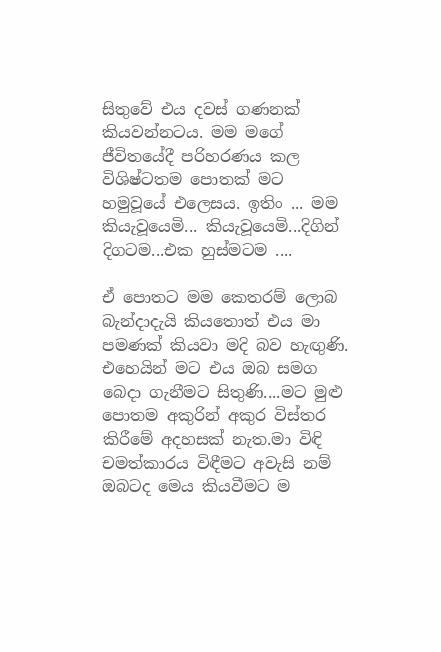සිතුවේ එය දවස් ගණනක් කියවන්නටය. මම මගේ ජීවිතයේදී පරිහරණය කල විශිෂ්ටතම පොතක් මට හමුවූයේ එලෙසය. ඉතිං ... මම කියැවූයෙමි... කියැවූයෙමි...දිගින් දිගටම...එක හුස්මටම ....

ඒ පොතට මම කෙතරම් ලොබ බැන්දාදැයි කියතොත් එය මා පමණක් කියවා මදි බව හැඟුණි. එහෙයින් මට එය ඔබ සමග බෙදා ගැනීමට සිතුණි....මට මුළු පොතම අකුරින් අකුර විස්තර කිරීමේ අදහසක් නැත.මා විඳි චමත්කාරය විඳීමට අවැසි නම් ඔබටද මෙය කියවීමට ම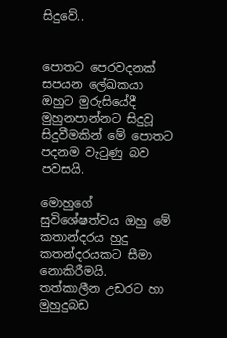සිදුවේ..


පොතට පෙරවදනක් සපයන ලේඛකයා ඔහුට මුරුසියේදී මුහුනපාන්නට සිදුවූ සිදුවීමකින් මේ පොතට පදනම වැටුණු බව පවසයි.

මොහුගේ සුවිශේෂත්වය ඔහු මේ කතාන්දරය හුදු කතන්දරයකට සීමා නොකිරීමයි. තත්කාලීන උඩරට හා මුහුදුබඩ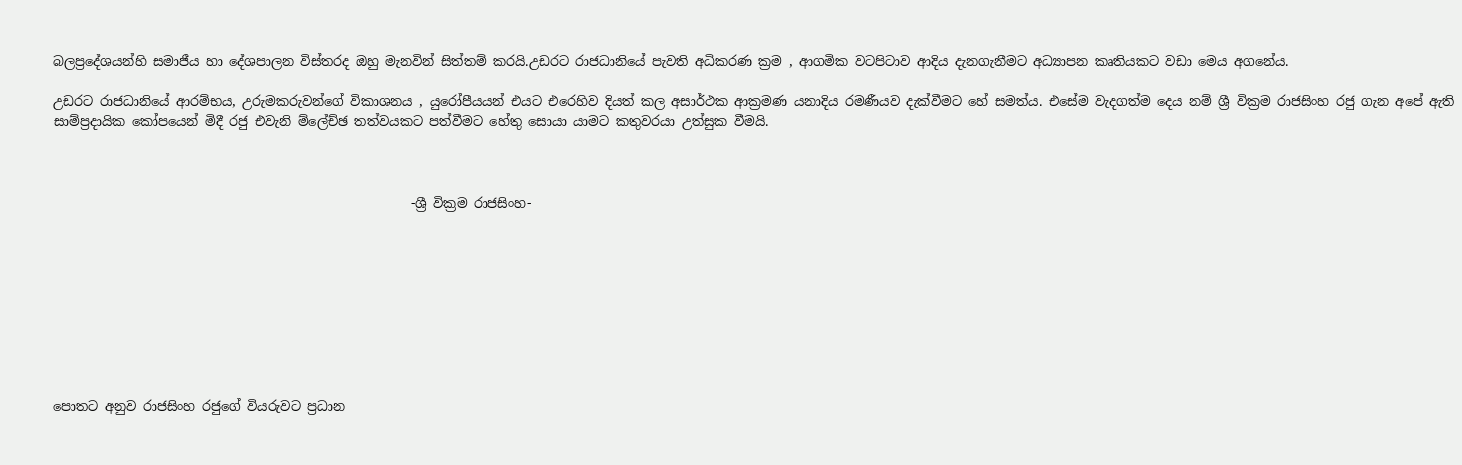බලප්‍රදේශයන්හි සමාජීය හා දේශපාලන විස්තරද ඔහු මැනවින් සිත්තම් කරයි.උඩරට රාජධානියේ පැවති අධිකරණ ක්‍රම , ආගමික වටපිටාව ආදිය දැනගැනීමට අධ්‍යාපන කෘතියකට වඩා මෙය අගනේය.

උඩරට රාජධානියේ ආරම්භය, උරුමකරුවන්ගේ විකාශනය , යුරෝපීයයන් එයට එරෙහිව දියත් කල අසාර්ථක ආක්‍රමණ යනාදිය රමණීයව දැක්වීමට හේ සමත්ය. එසේම වැදගත්ම දෙය නම් ශ්‍රී වික්‍රම රාජසිංහ රජු ගැන අපේ ඇති සාම්ප්‍රදායික කෝපයෙන් මිදී රජු එවැනි ම්ලේච්ඡ තත්වයකට පත්වීමට හේතු සොයා යාමට කතුවරයා උත්සුක වීමයි.



                                                       -ශ්‍රී වික්‍රම රාජසිංහ-









පොතට අනුව රාජසිංහ රජුගේ වියරුවට ප්‍රධාන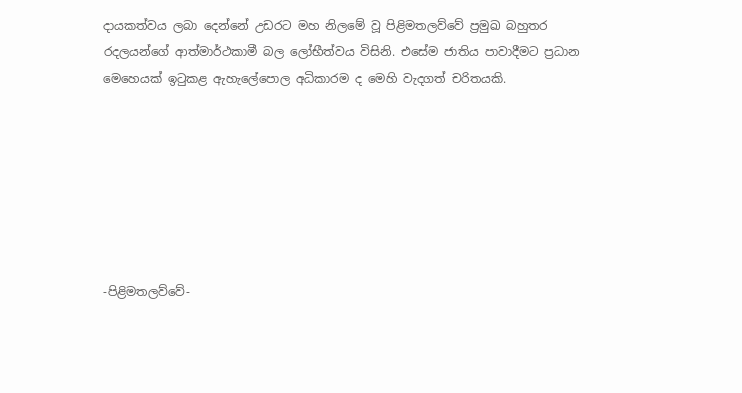දායකත්වය ලබා දෙන්නේ උඩරට මහ නිලමේ වූ පිළිමතලව්වේ ප්‍රමුඛ බහුතර රදලයන්ගේ ආත්මාර්ථකාමී බල ලෝභීත්වය විසිනි. එසේම ජාතිය පාවාදීමට ප්‍රධාන මෙහෙයක් ඉටුකළ ඇහැලේපොල අධිකාරම ද මෙහි වැදගත් චරිතයකි.







-පිළිමතලව්වේ-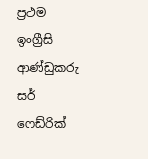ප්‍රථම ඉංග්‍රීසි ආණ්ඩුකරු සර් ෆෙඩ්රික්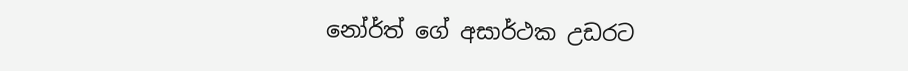නෝර්ත් ගේ අසාර්ථක උඩරට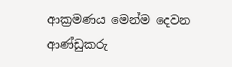ආක්‍රමණය මෙන්ම දෙවන ආණ්ඩුකරු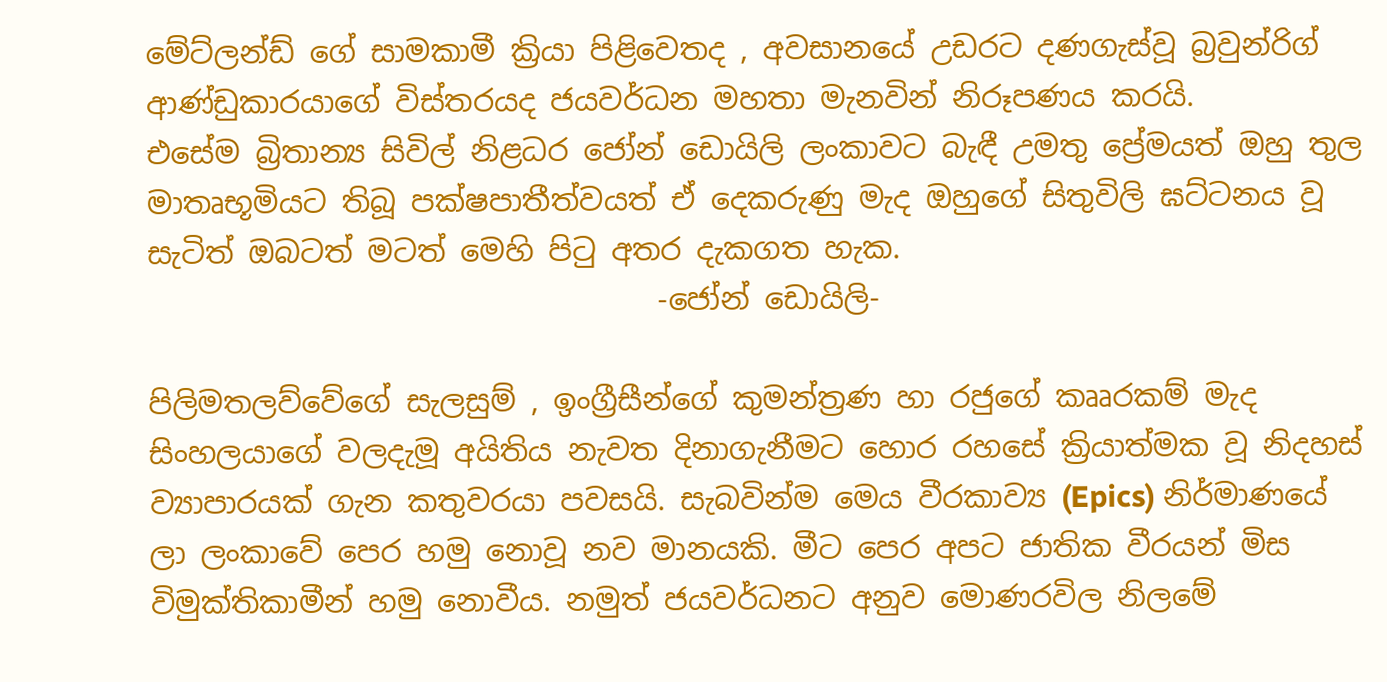මේට්ලන්ඩ් ගේ සාමකාමී ක්‍රියා පිළිවෙතද , අවසානයේ උඩරට දණගැස්වූ බ්‍රවුන්රිග් ආණ්ඩුකාරයාගේ විස්තරයද ජයවර්ධන මහතා මැනවින් නිරූපණය කරයි.
එසේම බ්‍රිතාන්‍ය සිවිල් නිළධර ජෝන් ඩොයිලි ලංකාවට බැඳී උමතු ප්‍රේමයත් ඔහු තුල මාතෘභූමියට තිබූ පක්ෂපාතීත්වයත් ඒ දෙකරුණු මැද ඔහුගේ සිතුවිලි ඝට්ටනය වූ සැටිත් ඔබටත් මටත් මෙහි පිටු අතර දැකගත හැක.
                                  -ජෝන් ඩොයිලි-

පිලිමතලව්වේගේ සැලසුම් , ඉංග්‍රීසීන්ගේ කුමන්ත්‍රණ හා රජුගේ කෲරකම් මැද සිංහලයාගේ වලදැමූ අයිතිය නැවත දිනාගැනීමට හොර රහසේ ක්‍රියාත්මක වූ නිදහස් ව්‍යාපාරයක් ගැන කතුවරයා පවසයි. සැබවින්ම මෙය වීරකාව්‍ය (Epics) නිර්මාණයේ ලා ලංකාවේ පෙර හමු නොවූ නව මානයකි. මීට පෙර අපට ජාතික වීරයන් මිස විමුක්තිකාමීන් හමු නොවීය. නමුත් ජයවර්ධනට අනුව මොණරවිල නිලමේ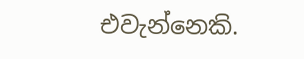එවැන්නෙකි.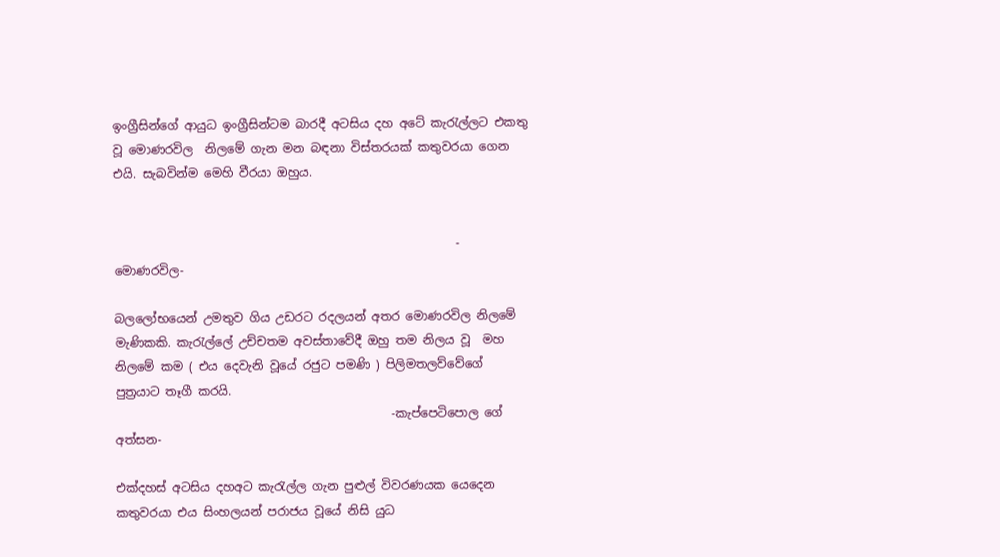ඉංග්‍රීසින්ගේ ආයුධ ඉංග්‍රීසින්ටම බාරදී අටසිය දහ අටේ කැරැල්ලට එකතු වූ මොණරවිල  නිලමේ ගැන මන බඳනා විස්තරයක් කතුවරයා ගෙන එයි. සැබවින්ම මෙහි වීරයා ඔහුය.


                                                         - මොණරවිල-

බලලෝභයෙන් උමතුව ගිය උඩරට රදලයන් අතර මොණරවිල නිලමේ මැණිකකි. කැරැල්ලේ උච්චතම අවස්තාවේදී ඔහු තම නිලය වූ  මහ නිලමේ කම ( එය දෙවැනි වූයේ රජුට පමණි ) පිලිමතලව්වේගේ පුත්‍රයාට තෑගී කරයි.
                                              -කැප්පෙටිපොල ගේ අත්සන-

එක්දහස් අටසිය දහඅට කැරැල්ල ගැන පුළුල් විවරණයක යෙදෙන කතුවරයා එය සිංහලයන් පරාජය වූයේ නිසි යුධ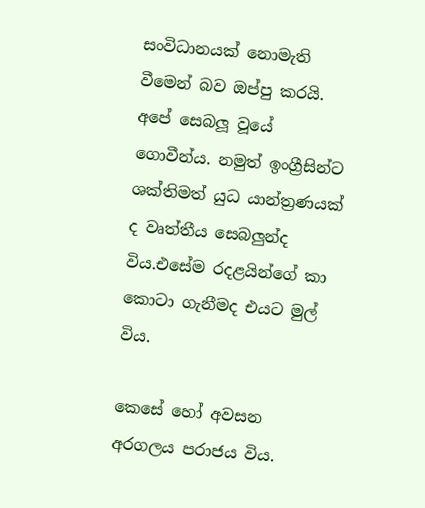සංවිධානයක් නොමැති වීමෙන් බව ඔප්පු කරයි. අපේ සෙබලූ වූයේ ගොවීන්ය. නමුත් ඉංග්‍රීසින්ට ශක්තිමත් යුධ යාන්ත්‍රණයක් ද වෘත්තීය සෙබලුන්ද විය.එසේම රදළයින්ගේ කා කොටා ගැනීමද එයට මුල් විය.

කෙසේ හෝ අවසන අරගලය පරාජය විය.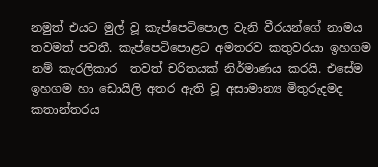නමුත් එයට මුල් වූ කැප්පෙටිපොල වැනි වීරයන්ගේ නාමය තවමත් පවතී. කැප්පෙටිපොළට අමතරව කතුවරයා ඉහගම නම් කැරලිකාර  තවත් චරිතයක් නිර්මාණය කරයි. එසේම ඉහගම හා ඩොයිලි අතර ඇති වූ අසාමාන්‍ය මිතුරුදමද කතාන්තරය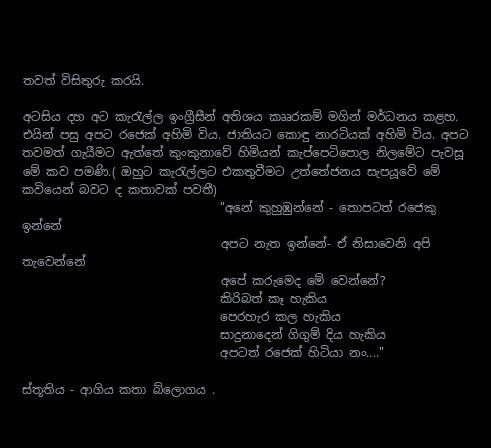තවත් විසිතුරු කරයි.

අටසිය දහ අට කැරැල්ල ඉංග්‍රීසීන් අතිශය කෲරකම් මගින් මර්ධනය කළහ. එයින් පසු අපට රජෙක් අහිමි විය. ජාතියට කොඳු නාරටියක් අහිමි විය. අපට තවමත් ගැයීමට ඇත්තේ කුංකුනාවේ හිමියන් කැප්පෙටිපොල නිලමේට පැවසූ මේ කව පමණි.( ඔහුට කැරැල්ලට එකතුවීමට උත්තේජනය සැපයූවේ මේ කවියෙන් බවට ද කතාවක් පවතී)
                                 "අනේ කුහුඹුන්නේ - තොපටත් රජෙකු ඉන්නේ
                                 අපට නැත ඉන්නේ- ඒ නිසාවෙනි අපි තැවෙන්නේ
                                 අපේ කරුමෙද මේ වෙන්නේ?
                                 කිරිබත් කෑ හැකිය
                                 පෙරහැර කල හැකිය
                                 සාදුනාදෙන් ගිගුම් දිය හැකිය
                                 අපටත් රජෙක් හිටියා නං...."

ස්තූතිය - ආගිය කතා බ්ලොගය .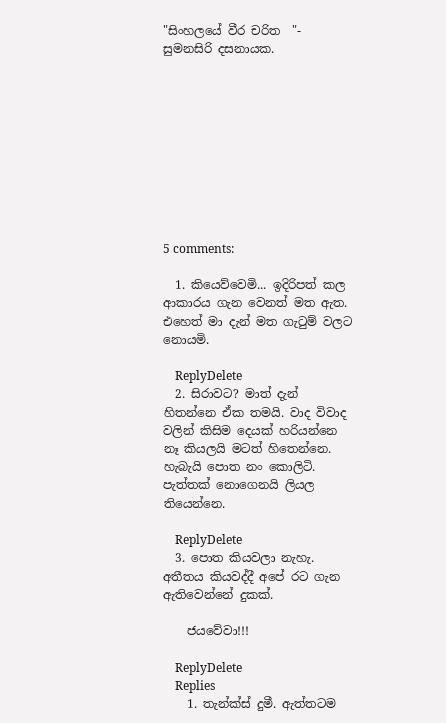"සිංහලයේ වීර චරිත  "- සුමනසිරි දසනායක.










5 comments:

  1. කියෙව්වෙමි... ඉදිරිපත් කල ආකාරය ගැන වෙනත් මත ඇත. එහෙත් මා දැන් මත ගැටුම් වලට නොයමි.

    ReplyDelete
  2. සිරාවට? මාත් දැන් හිතන්නෙ ඒක තමයි. වාද විවාද වලින් කිසිම දෙයක් හරියන්නෙ නෑ කියලයි මටත් හිතෙන්නෙ. හැබැයි පොත නං කොලිටි. පැත්තක් නොගෙනයි ලියල තියෙන්නෙ.

    ReplyDelete
  3. පොත කියවලා නැහැ. අතීතය කියවද්දී අපේ රට ගැන ඇතිවෙන්නේ දුකක්.

    ජයවේවා!!!

    ReplyDelete
    Replies
    1. තැන්ක්ස් දුමී. ඇත්තටම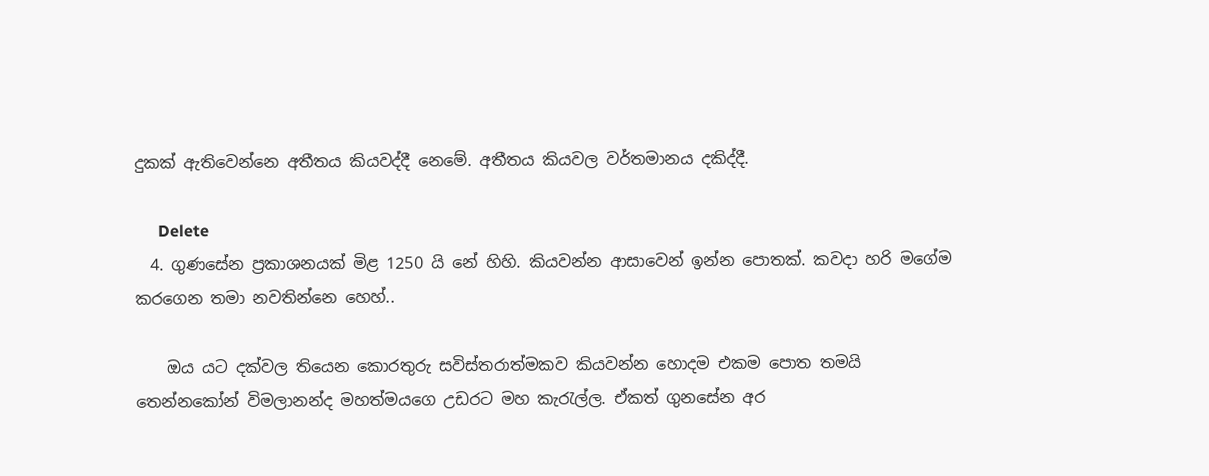දුකක් ඇතිවෙන්නෙ අතීතය කියවද්දී නෙමේ. අතීතය කියවල වර්තමානය දකිද්දී.

      Delete
  4. ගුණසේන ප්‍රකාශනයක් මිළ 1250 යි නේ හිහි. කියවන්න ආසාවෙන් ඉන්න පොතක්. කවදා හරි මගේම කරගෙන තමා නවතින්නෙ හෙහ්..

    ඔය යට දක්වල තියෙන කොරතුරු සවිස්තරාත්මකව කියවන්න හොදම එකම පොත තමයි තෙන්නකෝන් විමලානන්ද මහත්මයගෙ උඩරට මහ කැරැල්ල. ඒකත් ගුනසේන අර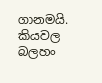ගානමයි. කියවල බලහං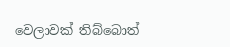වෙලාවක් තිබ්බොත්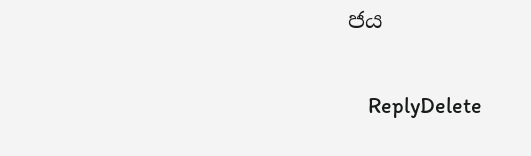ජය

    ReplyDelete